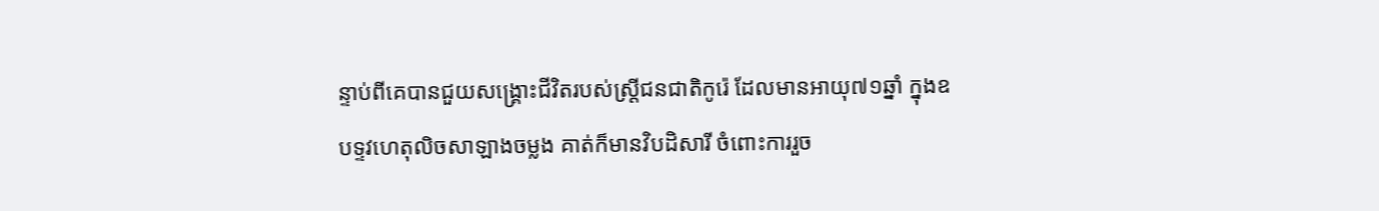ន្ទាប់ពីគេបានជួយសង្រ្គោះជីវិតរបស់ស្ត្រីជនជាតិកូរ៉េ ដែលមានអាយុ៧១ឆ្នាំ ក្នុងឧបទ្ទវហេតុលិចសាឡាងចម្លង គាត់ក៏មានវិបដិសារី ចំពោះការរួច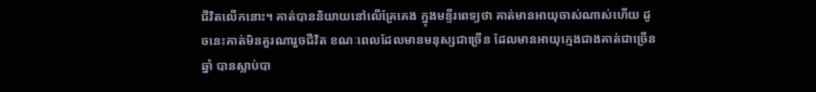ជីវិតលើកនោះ។ គាត់បាននិយាយនៅលើគ្រែគេង ក្នុងមន្ទីរពេទ្យថា គាត់មានអាយុចាស់ណាស់ហើយ ដូចនេះគាត់មិនគួរណារួចជីវិត ខណៈពេលដែលមានមនុស្សជាច្រើន ដែលមានអាយុក្មេងជាងគាត់ជាច្រើនឆ្នាំ បានស្លាប់បា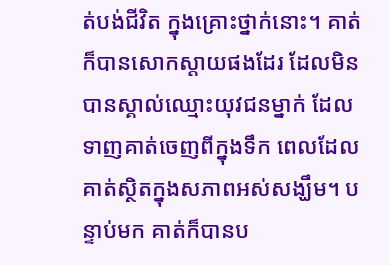ត់បង់ជីវិត ក្នុងគ្រោះថ្នាក់នោះ។ គាត់ក៏បានសោកស្តាយផងដែរ ដែលមិនបានស្គាល់ឈ្មោះយុវជនម្នាក់ ដែលទាញគាត់ចេញពីក្នុងទឹក ពេលដែលគាត់ស្ថិតក្នុងសភាពអស់សង្ឃឹម។ បន្ទាប់មក គាត់ក៏បានប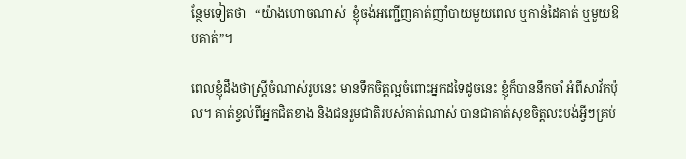ន្ថែមទៀតថា   “យ៉ាងហោចណាស់  ខ្ញុំចង់អញ្ជើញគាត់ញាំបាយមួយពេល ឬកាន់ដៃគាត់ ឬមួយឱបគាត់”។

ពេលខ្ញុំដឹងថាស្រ្តីចំណាស់រូបនេះ មានទឹកចិត្តល្អចំពោះអ្នកដទៃដូចនេះ ខ្ញុំក៏បាននឹកចាំ អំពីសាវ័កប៉ុល។ គាត់ខ្វល់ពីអ្នកជិតខាង និងជនរួមជាតិរបស់គាត់ណាស់ បានជាគាត់សុខចិត្តលះបង់អ្វីៗគ្រប់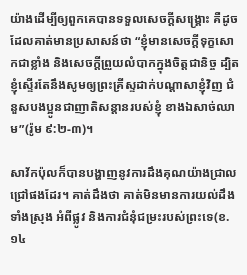យ៉ាងដើម្បីឲ្យពួកគេបានទទួលសេចក្តីសង្រ្គោះ គឺដូចដែលគាត់មានប្រសាសន៍ថា “ខ្ញុំមានសេចក្តីទុក្ខសោកជាខ្លាំង និងសេចក្តីព្រួយលំបាកក្នុងចិត្តជានិច្ច ដ្បិតខ្ញុំស្ទើរតែនឹងសូមឲ្យព្រះគ្រីស្ទដាក់បណ្តាសាខ្ញុំវិញ ជំនួសបងប្អូនជាញាតិសន្តានរបស់ខ្ញុំ ខាងឯសាច់ឈាម”(រ៉ូម ៩:២-៣)។

សាវ័កប៉ុលក៏បានបង្ហាញនូវការដឹងគុណយ៉ាងជ្រាលជ្រៅផងដែរ។ គាត់ដឹងថា គាត់មិនមានការយល់ដឹងទាំងស្រុង អំពីផ្លូវ និងការជំនុំជម្រះរបស់ព្រះទេ(ខ.១៤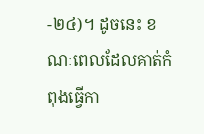-២៤)។ ដូចនេះ ខណៈពេលដែលគាត់កំពុងធ្វើកា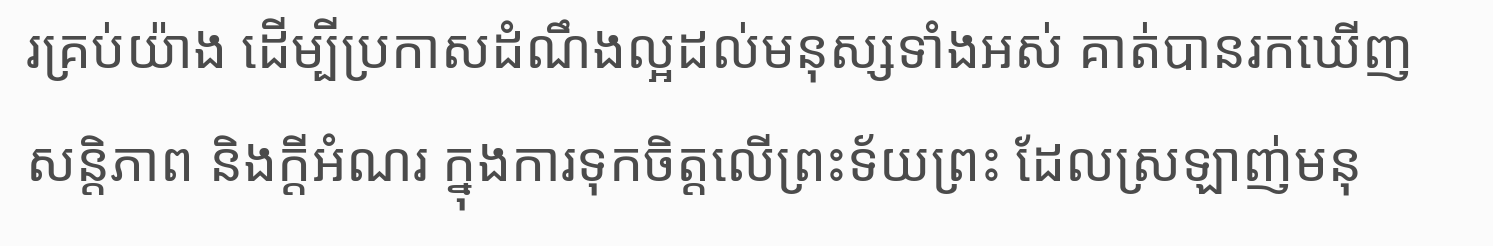រគ្រប់យ៉ាង ដើម្បីប្រកាសដំណឹងល្អដល់មនុស្សទាំងអស់ គាត់បានរកឃើញសន្តិភាព និងក្តីអំណរ ក្នុងការទុកចិត្តលើព្រះទ័យព្រះ ដែលស្រឡាញ់មនុ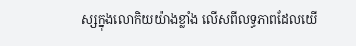ស្សក្នុងលោកិយយ៉ាងខ្លាំង លើសពីលទ្ធភាពដែលយើ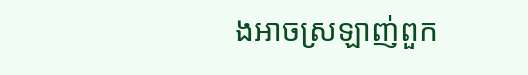ងអាចស្រឡាញ់ពួក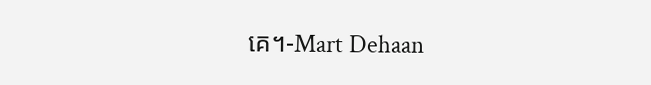គេ។-Mart Dehaan